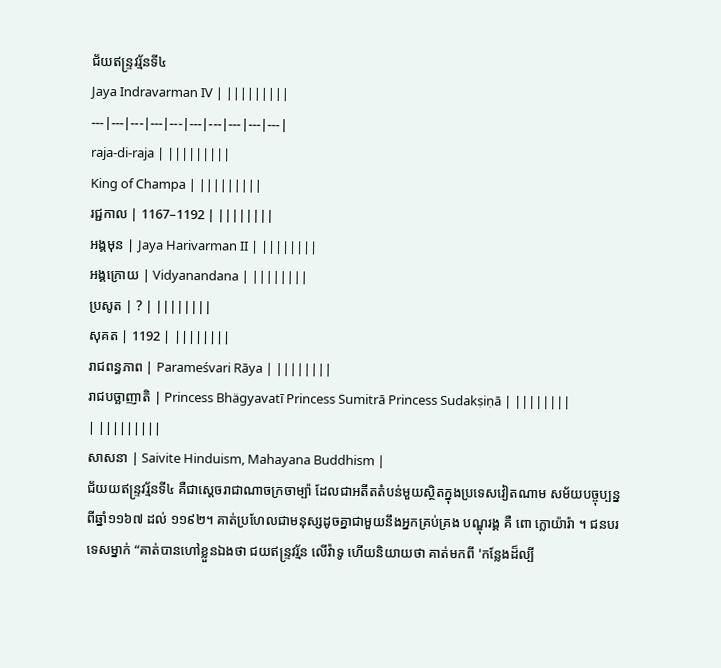ជ័យឥន្ទ្រវរ្ម័នទី៤
Jaya Indravarman IV | |||||||||
---|---|---|---|---|---|---|---|---|---|
raja-di-raja | |||||||||
King of Champa | |||||||||
រជ្ជកាល | 1167–1192 | ||||||||
អង្គមុន | Jaya Harivarman II | ||||||||
អង្គក្រោយ | Vidyanandana | ||||||||
ប្រសូត | ? | ||||||||
សុគត | 1192 | ||||||||
រាជពន្ធភាព | Parameśvari Rāya | ||||||||
រាជបច្ឆាញាតិ | Princess Bhägyavatī Princess Sumitrā Princess Sudakṣiṇā | ||||||||
| |||||||||
សាសនា | Saivite Hinduism, Mahayana Buddhism |
ជ័យយឥន្ទ្រវរ្ម័នទី៤ គឺជាស្តេចរាជាណាចក្រចាម្ប៉ា ដែលជាអតីតតំបន់មួយស្ថិតក្នុងប្រទេសវៀតណាម សម័យបច្ចុប្បន្ន ពីឆ្នាំ១១៦៧ ដល់ ១១៩២។ គាត់ប្រហែលជាមនុស្សដូចគ្នាជាមួយនឹងអ្នកគ្រប់គ្រង បណ្ឌុរង្គ គឺ ពោ ក្លោយ៉ារ៉ា ។ ជនបរទេសម្នាក់ “គាត់បានហៅខ្លួនឯងថា ជយឥន្ទ្រវរ្ម័ន លើវ៉ាទូ ហើយនិយាយថា គាត់មកពី 'កន្លែងដ៏ល្បី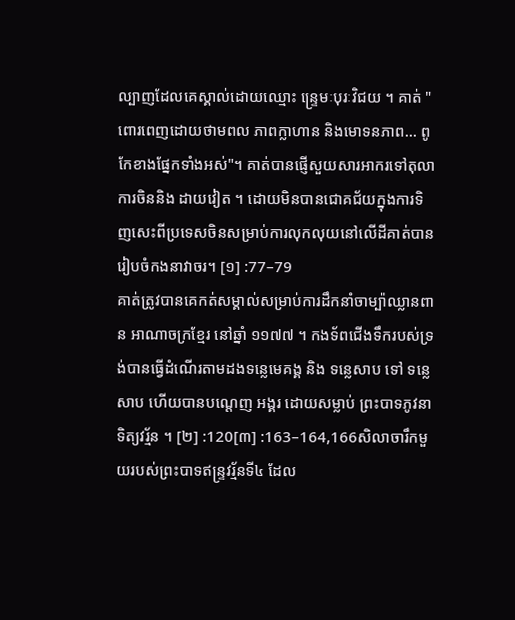ល្បាញដែលគេស្គាល់ដោយឈ្មោះ ន្ទ្រេមៈបុរៈវិជយ ។ គាត់ "ពោរពេញដោយថាមពល ភាពក្លាហាន និងមោទនភាព... ពូកែខាងផ្នែកទាំងអស់"។ គាត់បានផ្ញើសួយសារអាករទៅតុលាការចិននិង ដាយវៀត ។ ដោយមិនបានជោគជ័យក្នុងការទិញសេះពីប្រទេសចិនសម្រាប់ការលុកលុយនៅលើដីគាត់បានរៀបចំកងនាវាចរ។ [១] :77–79
គាត់ត្រូវបានគេកត់សម្គាល់សម្រាប់ការដឹកនាំចាម្ប៉ាឈ្លានពាន អាណាចក្រខ្មែរ នៅឆ្នាំ ១១៧៧ ។ កងទ័ពជើងទឹករបស់ទ្រង់បានធ្វើដំណើរតាមដងទន្លេមេគង្គ និង ទន្លេសាប ទៅ ទន្លេសាប ហើយបានបណ្តេញ អង្គរ ដោយសម្លាប់ ព្រះបាទភូវនាទិត្យវរ្ម័ន ។ [២] :120[៣] :163–164,166សិលាចារឹកមួយរបស់ព្រះបាទឥន្ទ្រវរ្ម័នទី៤ ដែល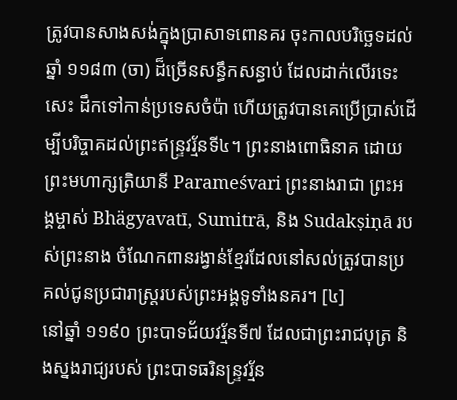ត្រូវបានសាងសង់ក្នុងប្រាសាទពោនគរ ចុះកាលបរិច្ឆេទដល់ឆ្នាំ ១១៨៣ (ចា) ដ៏ច្រើនសន្ធឹកសន្ធាប់ ដែលដាក់លើរទេះសេះ ដឹកទៅកាន់ប្រទេសចំប៉ា ហើយត្រូវបានគេប្រើប្រាស់ដើម្បីបរិច្ចាគដល់ព្រះឥន្ទ្រវរ្ម័នទី៤។ ព្រះនាងពោធិនាគ ដោយព្រះមហាក្សត្រិយានី Parameśvari ព្រះនាងរាជា ព្រះអង្គម្ចាស់ Bhägyavatī, Sumitrā, និង Sudakṣiṇā របស់ព្រះនាង ចំណែកពានរង្វាន់ខ្មែរដែលនៅសល់ត្រូវបានប្រគល់ជូនប្រជារាស្ត្ររបស់ព្រះអង្គទូទាំងនគរ។ [៤]
នៅឆ្នាំ ១១៩០ ព្រះបាទជ័យវរ្ម័នទី៧ ដែលជាព្រះរាជបុត្រ និងស្នងរាជ្យរបស់ ព្រះបាទធរិនន្ទ្រវរ្ម័ន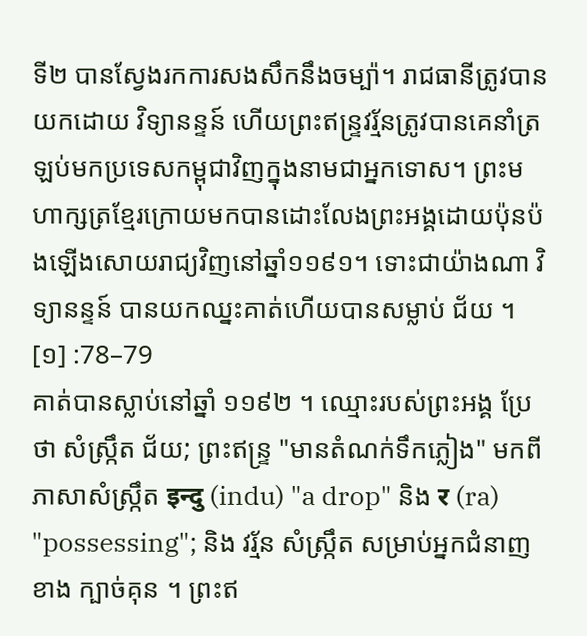ទី២ បានស្វែងរកការសងសឹកនឹងចម្ប៉ា។ រាជធានីត្រូវបានយកដោយ វិទ្យានន្ទន៍ ហើយព្រះឥន្ទ្រវរ្ម័នត្រូវបានគេនាំត្រឡប់មកប្រទេសកម្ពុជាវិញក្នុងនាមជាអ្នកទោស។ ព្រះមហាក្សត្រខ្មែរក្រោយមកបានដោះលែងព្រះអង្គដោយប៉ុនប៉ងឡើងសោយរាជ្យវិញនៅឆ្នាំ១១៩១។ ទោះជាយ៉ាងណា វិទ្យានន្ទន៍ បានយកឈ្នះគាត់ហើយបានសម្លាប់ ជ័យ ។ [១] :78–79
គាត់បានស្លាប់នៅឆ្នាំ ១១៩២ ។ ឈ្មោះរបស់ព្រះអង្គ ប្រែថា សំស្ក្រឹត ជ័យ; ព្រះឥន្ទ្រ "មានតំណក់ទឹកភ្លៀង" មកពីភាសាសំស្ក្រឹត इन्दु (indu) "a drop" និង र (ra) "possessing"; និង វរ្ម័ន សំស្ក្រឹត សម្រាប់អ្នកជំនាញខាង ក្បាច់គុន ។ ព្រះឥ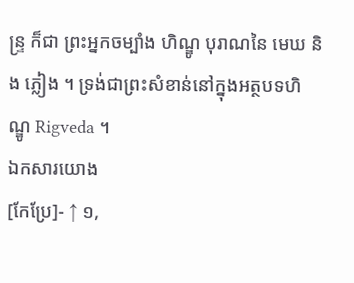ន្ទ្រ ក៏ជា ព្រះអ្នកចម្បាំង ហិណ្ឌូ បុរាណនៃ មេឃ និង ភ្លៀង ។ ទ្រង់ជាព្រះសំខាន់នៅក្នុងអត្ថបទហិណ្ឌូ Rigveda ។
ឯកសារយោង
[កែប្រែ]- ↑ ១,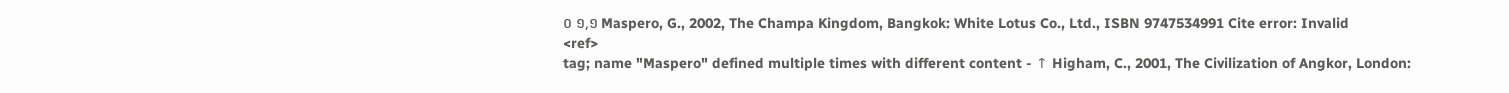០ ១,១ Maspero, G., 2002, The Champa Kingdom, Bangkok: White Lotus Co., Ltd., ISBN 9747534991 Cite error: Invalid
<ref>
tag; name "Maspero" defined multiple times with different content - ↑ Higham, C., 2001, The Civilization of Angkor, London: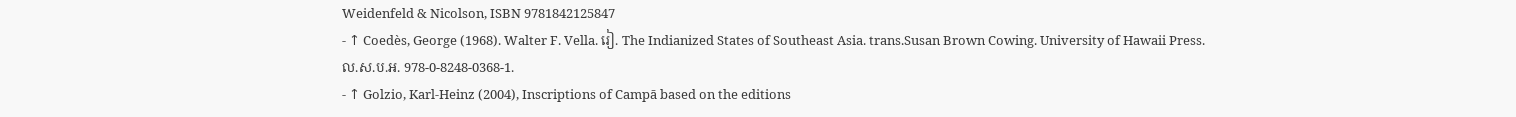Weidenfeld & Nicolson, ISBN 9781842125847
- ↑ Coedès, George (1968). Walter F. Vella. រៀ. The Indianized States of Southeast Asia. trans.Susan Brown Cowing. University of Hawaii Press. ល.ស.ប.អ. 978-0-8248-0368-1.
- ↑ Golzio, Karl-Heinz (2004), Inscriptions of Campā based on the editions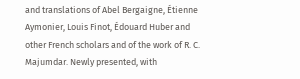and translations of Abel Bergaigne, Étienne Aymonier, Louis Finot, Édouard Huber and other French scholars and of the work of R. C. Majumdar. Newly presented, with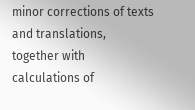minor corrections of texts and translations, together with calculations of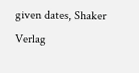given dates, Shaker Verlag